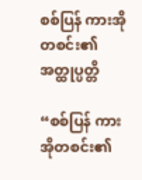စစ်ပြန် ကားအိုတစင်း၏ အတ္ထုပ္ပတ္တိ

“စစ်ပြန် ကားအိုတစင်း၏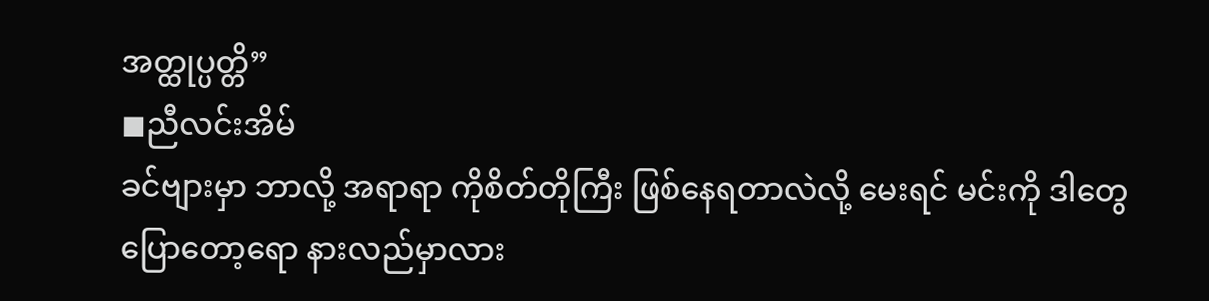အတ္ထုပ္ပတ္တိ”
◼ညီလင်းအိမ်
ခင်ဗျားမှာ ဘာလို့ အရာရာ ကိုစိတ်တိုကြီး ဖြစ်နေရတာလဲလို့ မေးရင် မင်းကို ဒါတွေပြောတော့ရော နားလည်မှာလား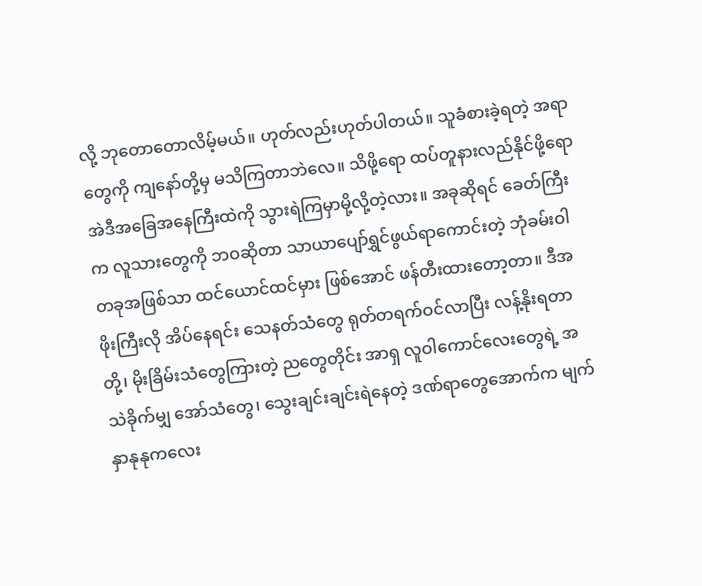လို့ ဘုတောတောလိမ့်မယ်။ ဟုတ်လည်းဟုတ်ပါတယ်။ သူခံစားခဲ့ရတဲ့ အရာတွေကို ကျနော်တို့မှ မသိကြတာဘဲလေ။ သိဖို့ရော ထပ်တူနားလည်နိုင်ဖို့ရော အဲဒီအခြေအနေကြီးထဲကို သွားရဲကြမှာမို့လို့တဲ့လား။ အခုဆိုရင် ခေတ်ကြီးက လူသားတွေကို ဘဝဆိုတာ သာယာပျော်ရွှင်ဖွယ်ရာကောင်းတဲ့ ဘုံခမ်းဝါတခုအဖြစ်သာ ထင်ယောင်ထင်မှား ဖြစ်အောင် ဖန်တီးထားတော့တာ။ ဒီအဖိုးကြီးလို အိပ်နေရင်း သေနတ်သံတွေ ရုတ်တရက်ဝင်လာပြီး လန့်နိုးရတာတို့၊ မိုးခြိမ်းသံတွေကြားတဲ့ ညတွေတိုင်း အာရှ လူဝါကောင်လေးတွေရဲ့ အသဲခိုက်မျှ အော်သံတွေ၊ သွေးချင်းချင်းရဲနေတဲ့ ဒဏ်ရာတွေအောက်က မျက်နှာနုနုကလေး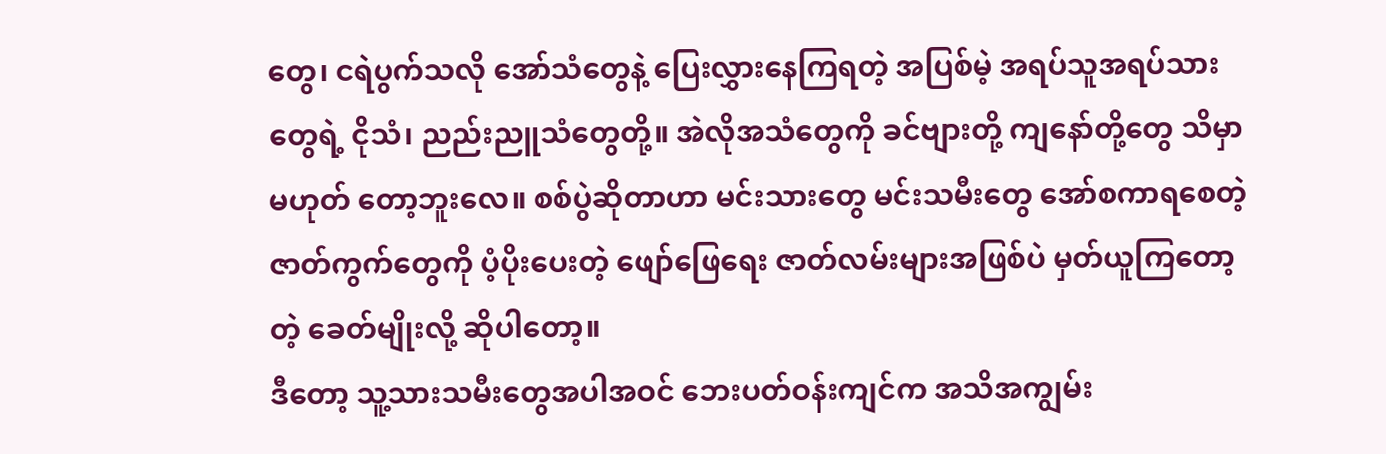တွေ၊ ငရဲပွက်သလို အော်သံတွေနဲ့ ပြေးလွှားနေကြရတဲ့ အပြစ်မဲ့ အရပ်သူအရပ်သားတွေရဲ့ ငိုသံ၊ ညည်းညူသံတွေတို့။ အဲလိုအသံတွေကို ခင်ဗျားတို့ ကျနော်တို့တွေ သိမှာမဟုတ် တော့ဘူးလေ။ စစ်ပွဲဆိုတာဟာ မင်းသားတွေ မင်းသမီးတွေ အော်စကာရစေတဲ့ ဇာတ်ကွက်တွေကို ပံ့ပိုးပေးတဲ့ ဖျော်ဖြေရေး ဇာတ်လမ်းများအဖြစ်ပဲ မှတ်ယူကြတော့တဲ့ ခေတ်မျိုးလို့ ဆိုပါတော့။
ဒီတော့ သူ့သားသမီးတွေအပါအဝင် ဘေးပတ်ဝန်းကျင်က အသိအကျွမ်း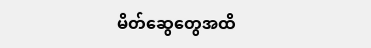မိတ်ဆွေတွေအထိ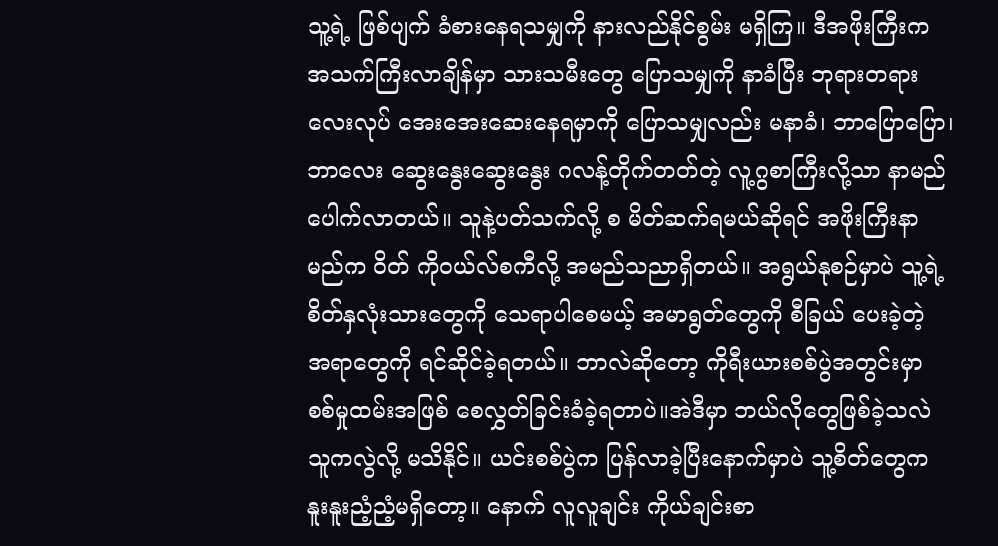သူ့ရဲ့ ဖြစ်ပျက် ခံစားနေရသမျှကို နားလည်နိုင်စွမ်း မရှိကြ။ ဒီအဖိုးကြီးက အသက်ကြီးလာချိန်မှာ သားသမီးတွေ ပြောသမျှကို နာခံပြီး ဘုရားတရားလေးလုပ် အေးအေးဆေးနေရမှာကို ပြောသမျှလည်း မနာခံ၊ ဘာပြောပြော၊ ဘာလေး ဆွေးနွေးဆွေးနွေး ဂလန့်တိုက်တတ်တဲ့ လူ့ဂွစာကြီးလို့သာ နာမည်ပေါက်လာတယ်။ သူနဲ့ပတ်သက်လို့ စ မိတ်ဆက်ရမယ်ဆိုရင် အဖိုးကြီးနာမည်က ဝိတ် ကိုဝယ်လ်စကီလို့ အမည်သညာရှိတယ်။ အရွယ်နုစဉ်မှာပဲ သူ့ရဲ့စိတ်နှလုံးသားတွေကို သေရာပါစေမယ့် အမာရွတ်တွေကို စီခြယ် ပေးခဲ့တဲ့ အရာတွေကို ရင်ဆိုင်ခဲ့ရတယ်။ ဘာလဲဆိုတော့ ကိုရီးယားစစ်ပွဲအတွင်းမှာ စစ်မှုထမ်းအဖြစ် စေလွှတ်ခြင်းခံခဲ့ရတာပဲ။အဲဒီမှာ ဘယ်လိုတွေဖြစ်ခဲ့သလဲ သူကလွဲလို့ မသိနိုင်။ ယင်းစစ်ပွဲက ပြန်လာခဲ့ပြီးနောက်မှာပဲ သူ့စိတ်တွေက နူးနူးညံ့ညံ့မရှိတော့။ နောက် လူလူချင်း ကိုယ်ချင်းစာ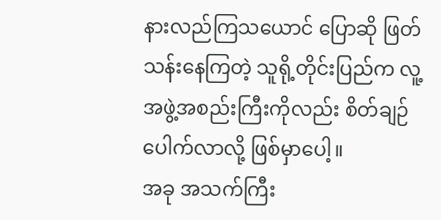နားလည်ကြသယောင် ပြောဆို ဖြတ်သန်းနေကြတဲ့ သူရို့တိုင်းပြည်က လူ့အဖွဲ့အစည်းကြီးကိုလည်း စိတ်ချဉ်ပေါက်လာလို့ ဖြစ်မှာပေါ့။
အခု အသက်ကြီး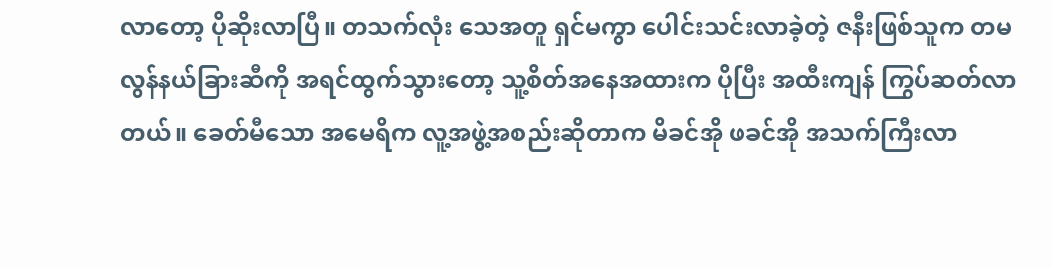လာတော့ ပိုဆိုးလာပြီ။ တသက်လုံး သေအတူ ရှင်မကွာ ပေါင်းသင်းလာခဲ့တဲ့ ဇနီးဖြစ်သူက တမလွန်နယ်ခြားဆီကို အရင်ထွက်သွားတော့ သူ့စိတ်အနေအထားက ပိုပြီး အထီးကျန် ကြွပ်ဆတ်လာတယ်။ ခေတ်မီသော အမေရိက လူ့အဖွဲ့အစည်းဆိုတာက မိခင်အို ဖခင်အို အသက်ကြီးလာ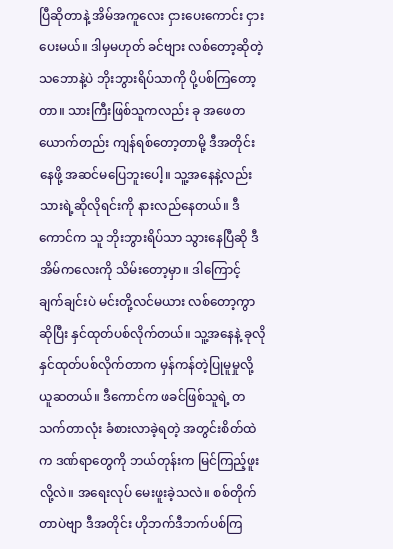ပြီဆိုတာနဲ့ အိမ်အကူလေး ငှားပေးကောင်း ငှားပေးမယ်။ ဒါမှမဟုတ် ခင်ဗျား လစ်တော့ဆိုတဲ့သဘောနဲ့ပဲ ဘိုးဘွားရိပ်သာကို ပို့ပစ်ကြတော့တာ။ သားကြီးဖြစ်သူကလည်း ခု အဖေတယောက်တည်း ကျန်ရစ်တော့တာမို့ ဒီအတိုင်းနေဖို့ အဆင်မပြေဘူးပေါ့။ သူ့အနေနဲ့လည်း သားရဲ့ဆိုလိုရင်းကို နားလည်နေတယ်။ ဒီကောင်က သူ ဘိုးဘွားရိပ်သာ သွားနေပြီဆို ဒီအိမ်ကလေးကို သိမ်းတော့မှာ။ ဒါကြောင့် ချက်ချင်းပဲ မင်းတို့လင်မယား လစ်တော့ကွာဆိုပြီး နှင်ထုတ်ပစ်လိုက်တယ်။ သူ့အနေနဲ့ ခုလို နှင်ထုတ်ပစ်လိုက်တာက မှန်ကန်တဲ့ပြုမူမှုလို့ ယူဆတယ်။ ဒီကောင်က ဖခင်ဖြစ်သူရဲ့ တသက်တာလုံး ခံစားလာခဲ့ရတဲ့ အတွင်းစိတ်ထဲက ဒဏ်ရာတွေကို ဘယ်တုန်းက မြင်ကြည့်ဖူးလို့လဲ။ အရေးလုပ် မေးဖူးခဲ့သလဲ။ စစ်တိုက်တာပဲဗျာ ဒီအတိုင်း ဟိုဘက်ဒီဘက်ပစ်ကြ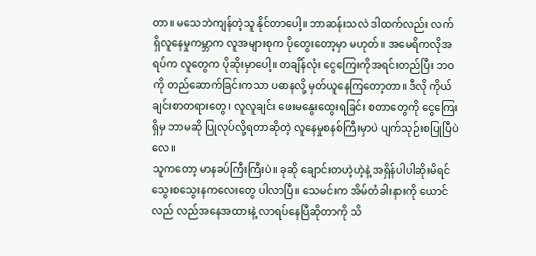တာ။ မသေဘဲကျန်တဲ့သူ နိုင်တာပေါ့။ ဘာဆန်းသလဲ ဒါထက်လည်း လက်ရှိလူနေမှုကမ္ဘာက လူအများစုက ပိုတွေးတော့မှာ မဟုတ်။ အမေရိကလိုအရပ်က လူတွေက ပိုဆိုးမှာပေါ့။ တချိန်လုံး ငွေကြေးကိုအရင်းတည်ပြီး ဘဝကို တည်ဆောက်ခြင်းကသာ ပဓာနလို့ မှတ်ယူနေကြတော့တာ။ ဒီလို ကိုယ်ချင်းစာတရားတွေ၊ လူလူချင်း ဖေးမနွေးထွေးရခြင်း စတာတွေကို ငွေကြေးရှိမှ ဘာမဆို ပြုလုပ်လို့ရတာဆိုတဲ့ လူနေမှုစနစ်ကြီးမှာပဲ ပျက်သုဉ်းစပြုပြီပဲလေ။
သူကတော့ မာနခပ်ကြီးကြီးပဲ။ ခုဆို ချောင်းတဟဲ့ဟဲ့နဲ့ အရှိန်ပါပါဆိုးမိရင် သွေးစသွေးနကလေးတွေ ပါလာပြီ။ သေမင်းက အိမ်တံခါးနားကို ယောင်လည် လည်အနေအထားနဲ့ လာရပ်နေပြီဆိုတာကို သိ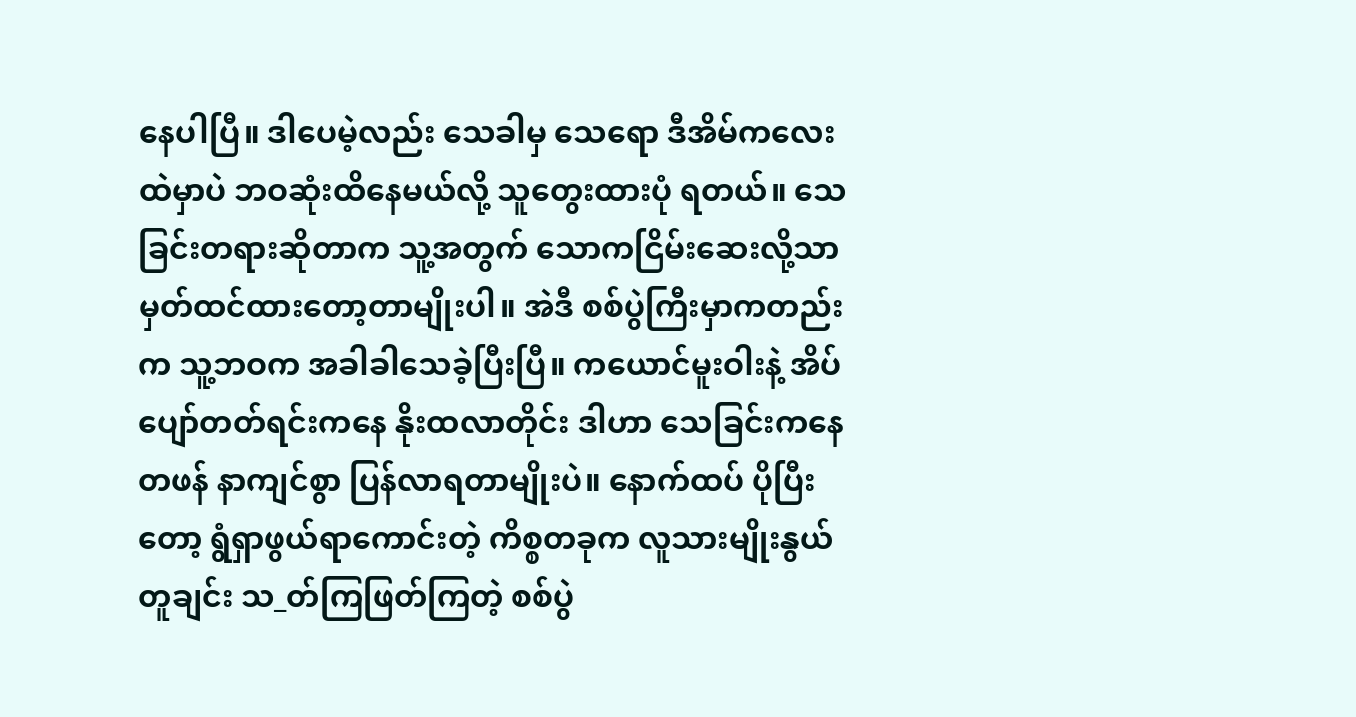နေပါပြီ။ ဒါပေမဲ့လည်း သေခါမှ သေရော ဒီအိမ်ကလေးထဲမှာပဲ ဘဝဆုံးထိနေမယ်လို့ သူတွေးထားပုံ ရတယ်။ သေခြင်းတရားဆိုတာက သူ့အတွက် သောကငြိမ်းဆေးလို့သာ မှတ်ထင်ထားတော့တာမျိုးပါ။ အဲဒီ စစ်ပွဲကြီးမှာကတည်းက သူ့ဘဝက အခါခါသေခဲ့ပြီးပြီ။ ကယောင်မူးဝါးနဲ့ အိပ်ပျော်တတ်ရင်းကနေ နိုးထလာတိုင်း ဒါဟာ သေခြင်းကနေ တဖန် နာကျင်စွာ ပြန်လာရတာမျိုးပဲ။ နောက်ထပ် ပိုပြီးတော့ ရွံရှာဖွယ်ရာကောင်းတဲ့ ကိစ္စတခုက လူသားမျိုးနွယ်တူချင်း သ_တ်ကြဖြတ်ကြတဲ့ စစ်ပွဲ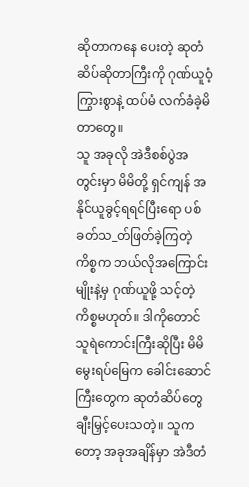ဆိုတာကနေ ပေးတဲ့ ဆုတံဆိပ်ဆိုတာကြီးကို ဂုဏ်ယူဝံ့ကြွားစွာနဲ့ ထပ်မံ လက်ခံခဲ့မိတာတွေ။
သူ အခုလို အဲဒီစစ်ပွဲအတွင်းမှာ မိမိတို့ ရှင်ကျန် အနိုင်ယူခွင့်ရရင်ပြီးရော ပစ်ခတ်သ_တ်ဖြတ်ခဲ့ကြတဲ့ကိစ္စက ဘယ်လိုအကြောင်းမျိုးနဲ့မှ ဂုဏ်ယူဖို့ သင့်တဲ့ ကိစ္စမဟုတ်။ ဒါကိုတောင် သူရဲကောင်းကြီးဆိုပြီး မိမိမွေးရပ်မြေက ခေါင်းဆောင်ကြီးတွေက ဆုတံဆိပ်တွေ ချီးမြှင့်ပေးသတဲ့။ သူကတော့ အခုအချိန်မှာ အဲဒီတံ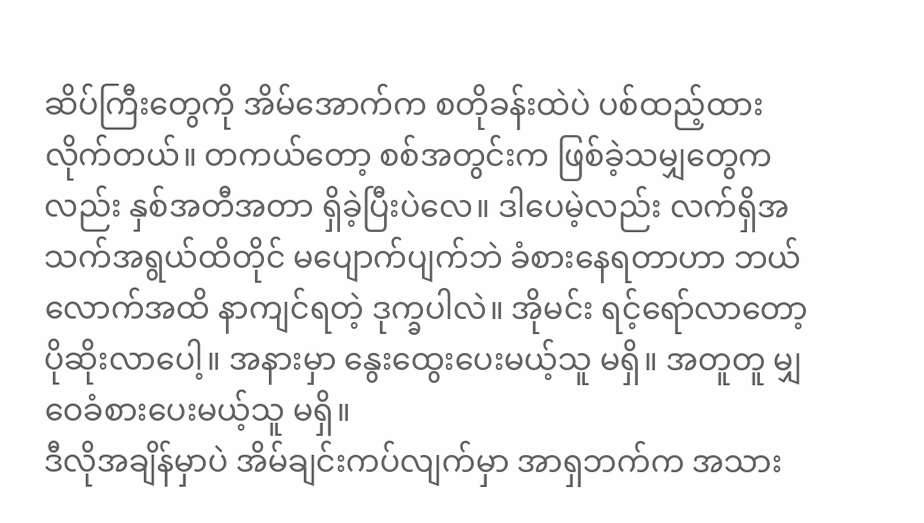ဆိပ်ကြီးတွေကို အိမ်အောက်က စတိုခန်းထဲပဲ ပစ်ထည့်ထားလိုက်တယ်။ တကယ်တော့ စစ်အတွင်းက ဖြစ်ခဲ့သမျှတွေကလည်း နှစ်အတီအတာ ရှိခဲ့ပြီးပဲလေ။ ဒါပေမဲ့လည်း လက်ရှိအသက်အရွယ်ထိတိုင် မပျောက်ပျက်ဘဲ ခံစားနေရတာဟာ ဘယ်လောက်အထိ နာကျင်ရတဲ့ ဒုက္ခပါလဲ။ အိုမင်း ရင့်ရော်လာတော့ ပိုဆိုးလာပေါ့။ အနားမှာ နွေးထွေးပေးမယ့်သူ မရှိ။ အတူတူ မျှဝေခံစားပေးမယ့်သူ မရှိ။
ဒီလိုအချိန်မှာပဲ အိမ်ချင်းကပ်လျက်မှာ အာရှဘက်က အသား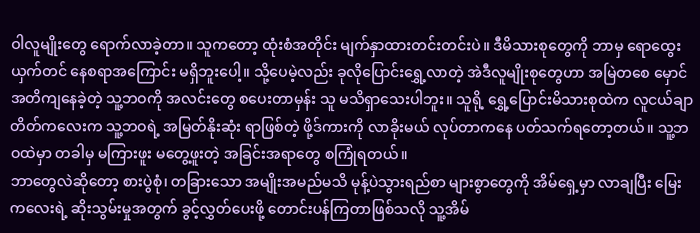ဝါလူမျိုးတွေ ရောက်လာခဲ့တာ။ သူကတော့ ထုံးစံအတိုင်း မျက်နှာထားတင်းတင်းပဲ။ ဒီမိသားစုတွေကို ဘာမှ ရောထွေးယှက်တင် နေစရာအကြောင်း မရှိဘူးပေါ့။ သို့ပေမဲ့လည်း ခုလိုပြောင်းရွှေ့လာတဲ့ အဲဒီလူမျိုးစုတွေဟာ အမြဲတစေ မှောင်အတိကျနေခဲ့တဲ့ သူ့ဘဝကို အလင်းတွေ စပေးတာမှန်း သူ မသိရှာသေးပါဘူး။ သူရို့ ရွှေ့ပြောင်းမိသားစုထဲက လူငယ်ချာတိတ်ကလေးက သူ့ဘဝရဲ့ အမြတ်နိုးဆုံး ရာဖြစ်တဲ့ ဖို့ဒ်ကားကို လာခိုးမယ် လုပ်တာကနေ ပတ်သက်ရတော့တယ်။ သူ့ဘဝထဲမှာ တခါမှ မကြားဖူး မတွေ့ဖူးတဲ့ အခြင်းအရာတွေ စကြုံရတယ်။
ဘာတွေလဲဆိုတော့ စားပွဲစုံ၊ တခြားသော အမျိုးအမည်မသိ မုန့်ပဲသွားရည်စာ များစွာတွေကို အိမ်ရှေ့မှာ လာချပြီး မြေးကလေးရဲ့ ဆိုးသွမ်းမှုအတွက် ခွင့်လွှတ်ပေးဖို့ တောင်းပန်ကြတာဖြစ်သလို သူ့အိမ်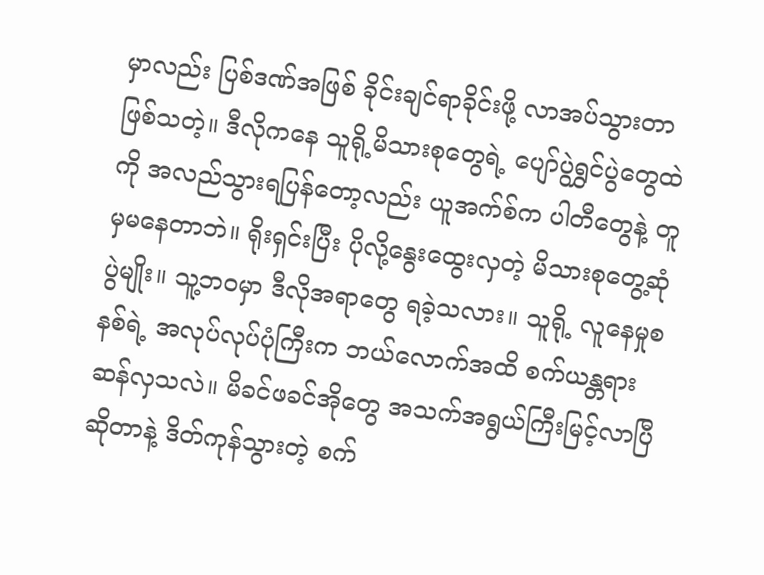မှာလည်း ပြစ်ဒဏ်အဖြစ် ခိုင်းချင်ရာခိုင်းဖို့ လာအပ်သွားတာ ဖြစ်သတဲ့။ ဒီလိုကနေ သူရို့မိသားစုတွေရဲ့ ပျော်ပွဲရွှင်ပွဲတွေထဲကို အလည်သွားရပြန်တော့လည်း ယူအက်စ်က ပါတီတွေနဲ့ တူမှမနေတာဘဲ။ ရိုးရှင်းပြီး ပိုလို့နွေးထွေးလှတဲ့ မိသားစုတွေ့ဆုံပွဲမျိုး။ သူ့ဘဝမှာ ဒီလိုအရာတွေ ရခဲ့သလား။ သူရို့ လူနေမှုစနစ်ရဲ့ အလုပ်လုပ်ပုံကြီးက ဘယ်လောက်အထိ စက်ယန္တရား ဆန်လှသလဲ။ မိခင်ဖခင်အိုတွေ အသက်အရွယ်ကြီးမြင့်လာပြီဆိုတာနဲ့ ဒိတ်ကုန်သွားတဲ့ စက်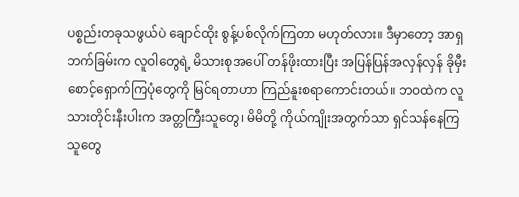ပစ္စည်းတခုသဖွယ်ပဲ ချောင်ထိုး စွန့်ပစ်လိုက်ကြတာ မဟုတ်လား။ ဒီမှာတော့ အာရှဘက်ခြမ်းက လူဝါတွေရဲ့ မိသားစုအပေါ် တန်ဖိုးထားပြီး အပြန်ပြန်အလှန်လှန် ခိုမှီးစောင့်ရှောက်ကြပုံတွေကို မြင်ရတာဟာ ကြည်နူးစရာကောင်းတယ်။ ဘဝထဲက လူသားတိုင်းနီးပါးက အတ္တကြီးသူတွေ၊ မိမိတို့ ကိုယ်ကျိုးအတွက်သာ ရှင်သန်နေကြသူတွေ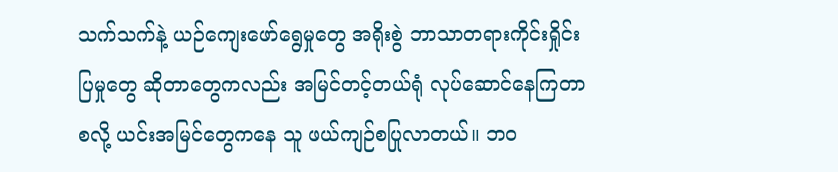သက်သက်နဲ့ ယဉ်ကျေးဖော်ရွေမှုတွေ အရိုးစွဲ ဘာသာတရားကိုင်းရှိုင်းပြမှုတွေ ဆိုတာတွေကလည်း အမြင်တင့်တယ်ရုံ လုပ်ဆောင်နေကြတာ စလို့ ယင်းအမြင်တွေကနေ သူ ဖယ်ကျဉ်စပြုလာတယ်။ ဘဝ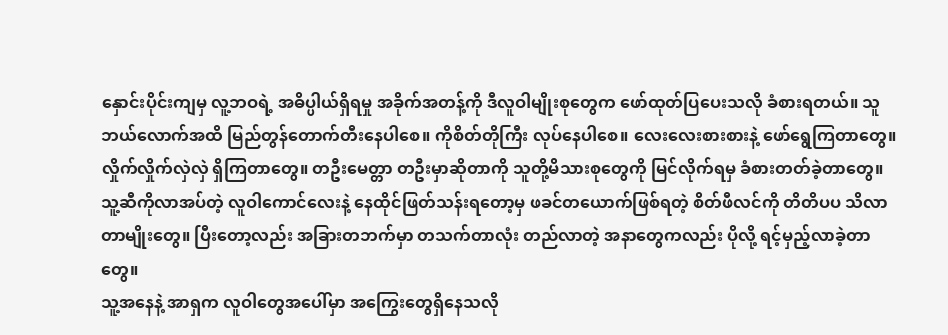နှောင်းပိုင်းကျမှ လူ့ဘဝရဲ့ အဓိပ္ပါယ်ရှိရမှု အခိုက်အတန့်ကို ဒီလူဝါမျိုးစုတွေက ဖော်ထုတ်ပြပေးသလို ခံစားရတယ်။ သူဘယ်လောက်အထိ မြည်တွန်တောက်တီးနေပါစေ။ ကိုစိတ်တိုကြီး လုပ်နေပါစေ။ လေးလေးစားစားနဲ့ ဖော်ရွေကြတာတွေ။ လှိုက်လှိုက်လှဲလှဲ ရှိကြတာတွေ။ တဦးမေတ္တာ တဦးမှာဆိုတာကို သူတို့မိသားစုတွေကို မြင်လိုက်ရမှ ခံစားတတ်ခဲ့တာတွေ။ သူ့ဆီကိုလာအပ်တဲ့ လူဝါကောင်လေးနဲ့ နေထိုင်ဖြတ်သန်းရတော့မှ ဖခင်‌တယောက်ဖြစ်ရတဲ့ စိတ်ဖီလင်ကို တိတိပပ သိလာတာမျိုးတွေ။ ပြီးတော့လည်း အခြားတဘက်မှာ တသက်တာလုံး တည်လာတဲ့ အနာတွေကလည်း ပိုလို့ ရင့်မှည့်လာခဲ့တာတွေ။
သူ့အနေနဲ့ အာရှက လူဝါတွေအပေါ်မှာ အကြွေးတွေရှိနေသလို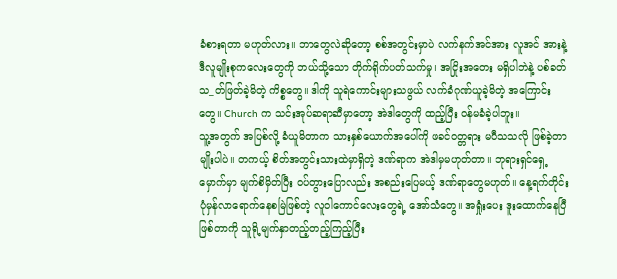ခံစားရတာ မဟုတ်လား။ ဘာတွေလဲဆိုတော့ စစ်အတွင်းမှာပဲ လက်နက်အင်အား လူအင် အားနဲ့ ဒီလူမျိုးစုကလေးတွေကို ဘယ်သို့သော တိုက်ရိုက်ပတ်သက်မှု၊ အငြိုးအတေး မရှိပါဘဲနဲ့ ပစ်ခတ်သ_တ်ဖြတ်ခဲ့မိတဲ့ ကိစ္စတွေ။ ဒါကို သူရဲကောင်းများသဖွယ် လက်ခံဂုဏ်ယူခဲ့မိတဲ့ အကြောင်းတွေ။ Church က သင်းအုပ်ဆရာဆီမှာတော့ အဲဒါတွေကို ထည့်ပြီး ဝန်မခံခဲ့ပါဘူး။
သူ့အတွက် အပြစ်လို့ ခံယူမိတာက သားနှစ်ယောက်အပေါ်ကို ဖခင်ဝတ္တရား မပီသသလို ဖြစ်ခဲ့တာမျိုးပါပဲ။ တကယ့် စိတ်အတွင်းသားထဲမှာရှိတဲ့ ဒဏ်ရာက အဲဒါမှမဟုတ်တာ။ ဘုရားရှင်ရှေ့မှောက်မှာ မျက်စိမှိတ်ပြီး ဝပ်တွားပြောလည်း အစည်းပြေမယ့် ဒဏ်ရာတွေမဟုတ်။ နေ့ရက်တိုင်း ပုံမှန်လာရောက်နေစမြဲဖြစ်တဲ့ လူဝါကောင်လေးတွေရဲ့ အော်သံတွေ။ အရှုံးပေး ဒူးထောက်နေပြီဖြစ်တာကို သူရို့မျက်နှာတည့်တည့်ကြည့်ပြီး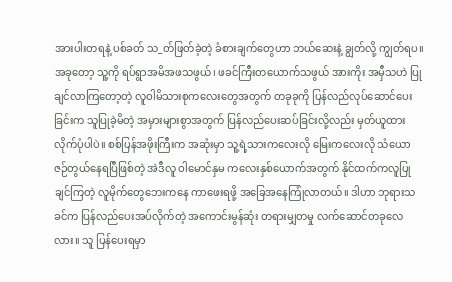အားပါးတရနဲ့ ပစ်ခတ် သ_တ်ဖြတ်ခဲ့တဲ့ ခံစားချက်တွေဟာ ဘယ်ဆေးနဲ့ ချွတ်လို့ ကျွတ်ရပ။
အခုတော့ သူ့ကို ရပ်ရွာအမိအဖသဖွယ်၊ ဖခင်ကြီးတယောက်သဖွယ် အားကိုး အမှီသဟဲ ပြုချင်လာကြတော့တဲ့ လူဝါမိသားစုကလေးတွေအတွက် တခုခုကို ပြန်လည်လုပ်ဆောင်ပေးခြင်းက သူပြုခဲ့မိတဲ့ အမှားများစွာအတွက် ပြန်လည်ပေးဆပ်ခြင်းလို့လည်း မှတ်ယူထားလိုက်ပုံပါပဲ။ စစ်ပြန်အဖိုးကြီးက အဆုံးမှာ သူ့ရဲ့သားကလေးလို မြေးကလေးလို သံယောဇဉ်တွယ်နေရပြီဖြစ်တဲ့ အဲဒီလူ ဝါမောင်နှမ ကလေးနှစ်ယောက်အတွက် နိုင်ထက်ကလူပြုချင်ကြတဲ့ လူမိုက်တွေဘေးကနေ ကာဖေးရဖို့ အခြေအနေကြုံလာတယ်။ ဒါဟာ ဘုရားသခင်က ပြန်လည်ပေးအပ်လိုက်တဲ့ အကောင်းမွန်ဆုံး တရားမျှတမှု လက်ဆောင်တခုလေလား။ သူ ပြန်ပေးရမှာ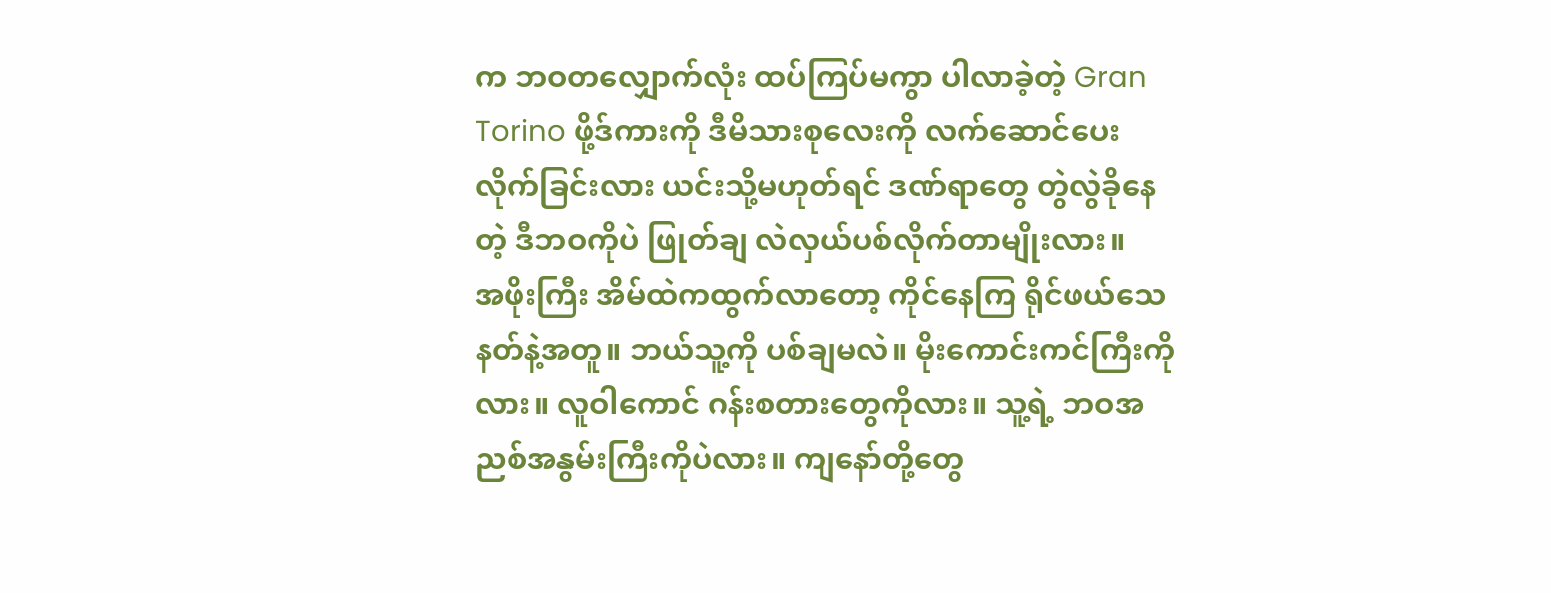က ဘဝတလျှောက်လုံး ထပ်ကြပ်မကွာ ပါလာခဲ့တဲ့ Gran Torino ဖို့ဒ်ကားကို ဒီမိသားစုလေးကို လက်ဆောင်ပေးလိုက်ခြင်းလား ယင်းသို့မဟုတ်ရင် ဒဏ်ရာတွေ တွဲလွဲခိုနေတဲ့ ဒီဘဝကိုပဲ ဖြုတ်ချ လဲလှယ်ပစ်လိုက်တာမျိုးလား။
အဖိုးကြီး အိမ်ထဲကထွက်လာတော့ ကိုင်နေကြ ရိုင်ဖယ်သေနတ်နဲ့အတူ။ ဘယ်သူ့ကို ပစ်ချမလဲ။ မိုးကောင်းကင်ကြီးကိုလား။ လူဝါကောင် ဂန်းစတားတွေကိုလား။ သူ့ရဲ့ ဘဝအညစ်အနွမ်းကြီးကိုပဲလား။ ကျနော်တို့တွေ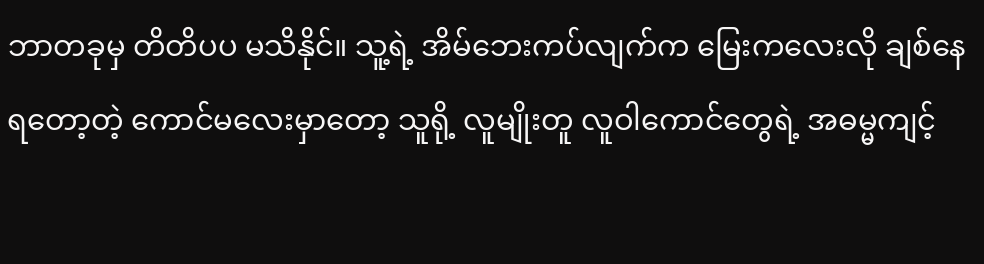ဘာတခုမှ တိတိပပ မသိနိုင်။ သူ့ရဲ့ အိမ်ဘေးကပ်လျက်က မြေးကလေးလို ချစ်နေရတော့တဲ့ ကောင်မလေးမှာတော့ သူရို့ လူမျိုးတူ လူဝါကောင်တွေရဲ့ အဓမ္မကျင့်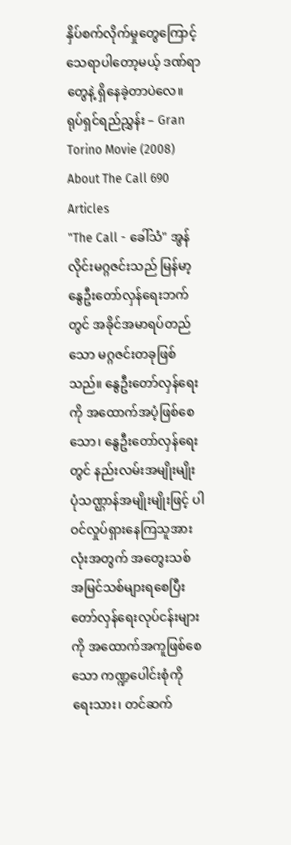နှိပ်စက်လိုက်မှုတွေကြောင့် သေရာပါတော့မယ့် ဒဏ်ရာတွေနဲ့ ရှိနေခဲ့တာပဲလေ။
ရုပ်ရှင်ရည်ညွှန်း – Gran Torino Movie (2008)
About The Call 690 Articles
"The Call - ခေါ်သံ" အွန်လိုင်းမဂ္ဂဇင်းသည် မြန်မာ့နွေဦးတော်လှန်ရေးဘက်တွင် အခိုင်အမာရပ်တည်သော မဂ္ဂဇင်းတခုဖြစ်သည်။ နွေဦးတော်လှန်ရေးကို အထောက်အပံ့ဖြစ်စေသော၊ နွေဦးတော်လှန်ရေးတွင် နည်းလမ်းအမျိုးမျိုး ပုံသဏ္ဌာန်အမျိုးမျိုးဖြင့် ပါဝင်လှုပ်ရှားနေကြသူအားလုံးအတွက် အတွေးသစ် အမြင်သစ်များရစေပြီး တော်လှန်ရေးလုပ်ငန်းများကို အထောက်အကူဖြစ်စေသော ကဏ္ဍပေါင်းစုံကို ရေးသား၊ တင်ဆက်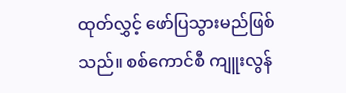ထုတ်လွှင့် ဖော်ပြသွားမည်ဖြစ်သည်။ စစ်ကောင်စီ ကျူးလွန်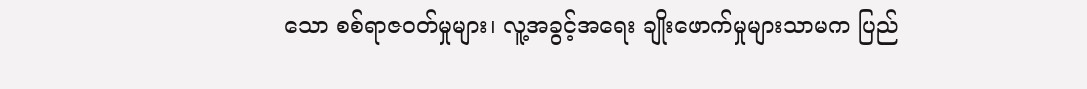သော စစ်ရာဇဝတ်မှုများ၊ လူ့အခွင့်အရေး ချိုးဖောက်မှုများသာမက ပြည်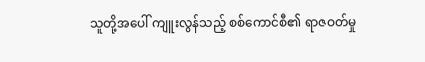သူတို့အပေါ် ကျူးလွန်သည့် စစ်ကောင်စီ၏ ရာဇဝတ်မှု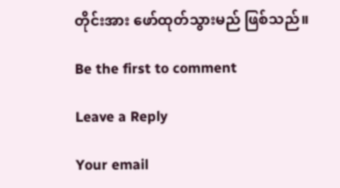တိုင်းအား ဖော်ထုတ်သွားမည် ဖြစ်သည်။

Be the first to comment

Leave a Reply

Your email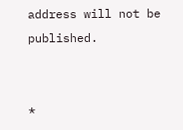address will not be published.


*